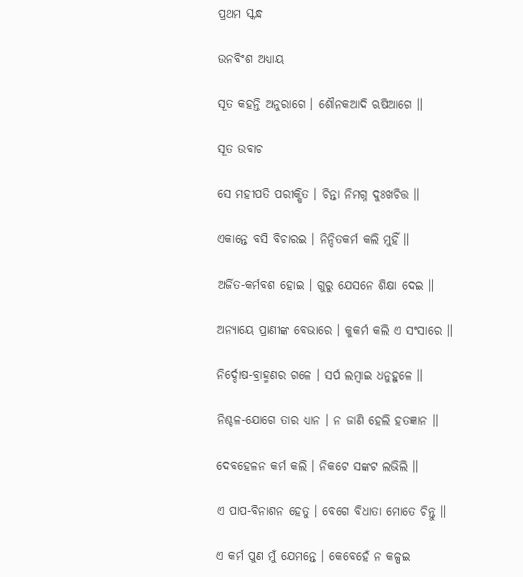ପ୍ରଥମ ସ୍କନ୍ଧ

ଉନବିଂଶ ଅଧ୍ୟାୟ

ସୂତ କହନ୍ତି ଅନୁରାଗେ । ଶୌନକଆଦି ଋଷିଆଗେ ॥

ସୂତ ଉବାଚ

ସେ ମହୀପତି ପରୀକ୍ଷିତ । ଚିନ୍ତା ନିମଗ୍ନ ଦୁଃଖଚିତ୍ତ ॥

ଏକାନ୍ତେ ବସି ବିଚାରଇ । ନିନ୍ଦିତକର୍ମ କଲି ମୁହିଁ ॥

ଅର୍ଜିତ-କର୍ମବଶ ହୋଇ । ଗୁରୁ ଯେସନେ ଶିକ୍ଷା ଦେଇ ॥

ଅନ୍ୟାୟେ ପ୍ରାଣୀଙ୍କ ବେଭାରେ । କୁକର୍ମ କଲି ଏ ସଂସାରେ ॥

ନିର୍ଦ୍ଦୋଷ-ବ୍ରାହ୍ମଣର ଗଳେ । ସର୍ପ ଲମ୍ବାଇ ଧନୁହୁଳେ ॥

ନିଶ୍ଚଳ-ଯୋଗେ ତାର ଧ୍ୟାନ । ନ ଜାଣି ହେଲି ହତଜ୍ଞାନ ॥

ଦେବହେଳନ କର୍ମ କଲି । ନିକଟେ ସଙ୍କଟ ଲଭିଲି ॥

ଏ ପାପ-ବିନାଶନ ହେତୁ । ବେଗେ ବିଧାତା ମୋତେ ଚିନ୍ତୁ ॥

ଏ କର୍ମ ପୁଣ ମୁଁ ଯେମନ୍ତେ । କେବେହେଁ ନ କଳ୍ପଇ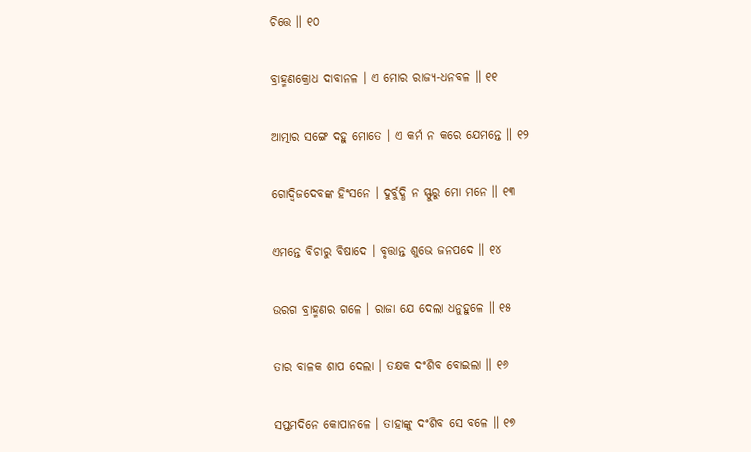ଚିତ୍ତେ ॥ ୧୦

ବ୍ରାହ୍ମଣକ୍ରୋଧ ଦାବାନଳ । ଏ ମୋର ରାଜ୍ୟ-ଧନବଳ ॥ ୧୧

ଆତ୍ମାର ସଙ୍ଗେ ଦହୁ ମୋତେ । ଏ କର୍ମ ନ କରେ ଯେମନ୍ତେ ॥ ୧୨

ଗୋଦ୍ୱିଜଦେବଙ୍କ ହିଂସନେ । ଦୁର୍ବୁଦ୍ଧି ନ ସ୍ଫୁରୁ ମୋ ମନେ ॥ ୧୩

ଏମନ୍ତେ ବିଚାରୁ ବିଷାଦେ । ବୃତ୍ତାନ୍ତ ଶୁଭେ ଜନପଦେ ॥ ୧୪

ଉରଗ ବ୍ରାହ୍ମଣର ଗଳେ । ରାଜା ଯେ ଦେଲା ଧନୁହୁଳେ ॥ ୧୫

ତାର ବାଳକ ଶାପ ଦେଲା । ତକ୍ଷକ ଦଂଶିବ ବୋଇଲା ॥ ୧୬

ସପ୍ତମଦିନେ କୋପାନଳେ । ତାହାଙ୍କୁ ଦଂଶିବ ସେ ବଳେ ॥ ୧୭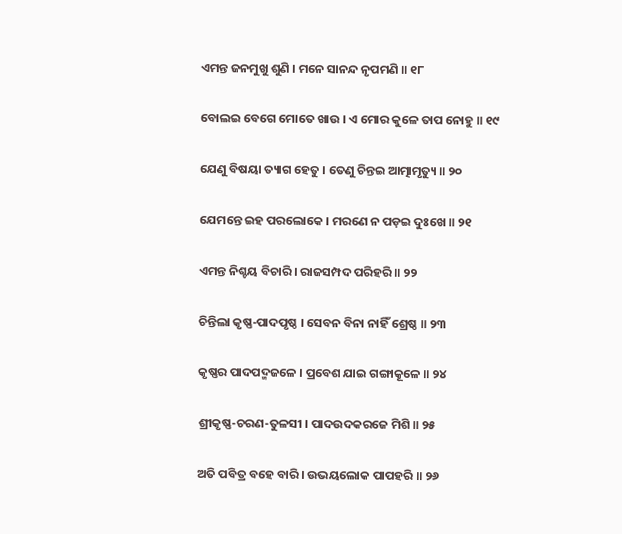ଏମନ୍ତ ଜନମୁଖୁ ଶୁଣି । ମନେ ସାନନ୍ଦ ନୃପମଣି ॥ ୧୮

ବୋଲଇ ବେଗେ ମୋତେ ଖାଉ । ଏ ମୋର କୁଳେ ତାପ ନୋହୁ ॥ ୧୯

ଯେଣୁ ବିଷୟା ତ୍ୟାଗ ହେତୁ । ତେଣୁ ଚିନ୍ତଇ ଆତ୍ମାମୃତ୍ୟୁ ॥ ୨୦

ଯେମନ୍ତେ ଇହ ପରଲୋକେ । ମରଣେ ନ ପଡ଼ଇ ଦୁଃଖେ ॥ ୨୧

ଏମନ୍ତ ନିଶ୍ଚୟ ବିଚାରି । ରାଜସମ୍ପଦ ପରିହରି ॥ ୨୨

ଚିନ୍ତିଲା କୃଷ୍ଣ-ପାଦପୃଷ୍ଠ । ସେବନ ବିନା ନାହିଁ ଶ୍ରେଷ୍ଠ ॥ ୨୩

କୃଷ୍ଣର ପାଦପଦ୍ମଜଳେ । ପ୍ରବେଶ ଯାଇ ଗଙ୍ଗାକୂଳେ ॥ ୨୪

ଶ୍ରୀକୃଷ୍ଣ-ଚରଣ-ତୁଳସୀ । ପାଦଉଦକରଜେ ମିଶି ॥ ୨୫

ଅତି ପବିତ୍ର ବହେ ବାରି । ଉଭୟଲୋକ ପାପହରି ॥ ୨୬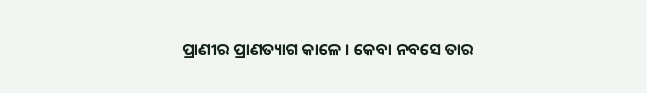ପ୍ରାଣୀର ପ୍ରାଣତ୍ୟାଗ କାଳେ । କେବା ନବସେ ତାର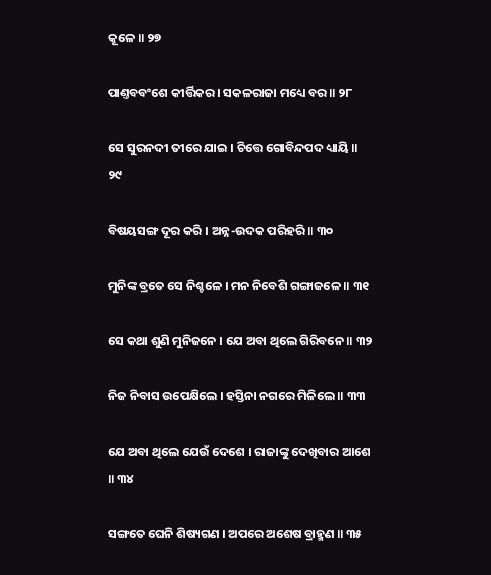କୂଳେ ॥ ୨୭

ପାଣ୍ତବବଂଶେ କୀର୍ତ୍ତିକର । ସକଳରାଜା ମଧ୍ୟେ ବର ॥ ୨୮

ସେ ସୁରନଦୀ ତୀରେ ଯାଇ । ଚିତ୍ତେ ଗୋବିନ୍ଦପଦ ଧ୍ୟାୟି ॥ ୨୯

ବିଷୟସଙ୍ଗ ଦୂର କରି । ଅନ୍ନ-ଉଦକ ପରିହରି ॥ ୩୦

ମୁନିଙ୍କ ବ୍ରତେ ସେ ନିଶ୍ଚଳେ । ମନ ନିବେଶି ଗଙ୍ଗାଜଳେ ॥ ୩୧

ସେ କଥା ଶୁଣି ମୁନିଜନେ । ଯେ ଅବା ଥିଲେ ଗିରିବନେ ॥ ୩୨

ନିଜ ନିବାସ ଉପେକ୍ଷିଲେ । ହସ୍ତିନା ନଗରେ ମିଳିଲେ ॥ ୩୩

ଯେ ଅବା ଥିଲେ ଯେଉଁ ଦେଶେ । ରାଜାଙ୍କୁ ଦେଖିବାର ଆଶେ ॥ ୩୪

ସଙ୍ଗତେ ଘେନି ଶିଷ୍ୟଗଣ । ଅପରେ ଅଶେଷ ବ୍ରାହ୍ମଣ ॥ ୩୫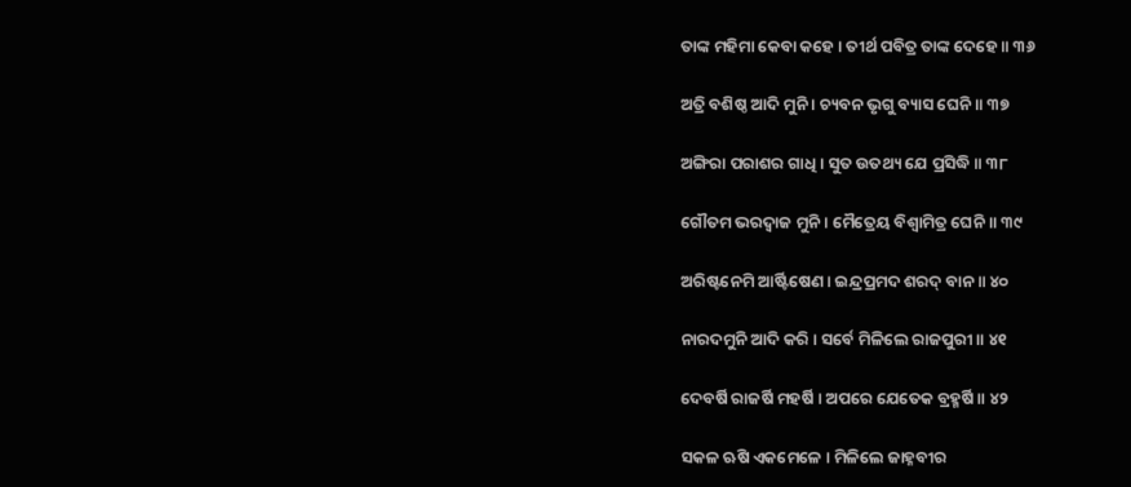ତାଙ୍କ ମହିମା କେବା କହେ । ତୀର୍ଥ ପବିତ୍ର ତାଙ୍କ ଦେହେ ॥ ୩୬

ଅତ୍ରି ବଶିଷ୍ଠ ଆଦି ମୁନି । ଚ୍ୟବନ ଭୃଗୁ ବ୍ୟାସ ଘେନି ॥ ୩୭

ଅଙ୍ଗିରା ପରାଶର ଗାଧି । ସୁତ ଉତଥ୍ୟ ଯେ ପ୍ରସିଦ୍ଧି ॥ ୩୮

ଗୌତମ ଭରଦ୍ୱାଜ ମୁନି । ମୈତ୍ରେୟ ବିଶ୍ୱାମିତ୍ର ଘେନି ॥ ୩୯

ଅରିଷ୍ଟନେମି ଆର୍ଷ୍ଟିଷେଣ । ଇନ୍ଦ୍ରପ୍ରମଦ ଶରଦ୍ ବାନ ॥ ୪୦

ନାରଦମୁନି ଆଦି କରି । ସର୍ବେ ମିଳିଲେ ରାଜପୁରୀ ॥ ୪୧

ଦେବର୍ଷି ରାଜର୍ଷି ମହର୍ଷି । ଅପରେ ଯେତେକ ବ୍ରହ୍ମର୍ଷି ॥ ୪୨

ସକଳ ଋଷି ଏକମେଳେ । ମିଳିଲେ ଜାହ୍ନବୀର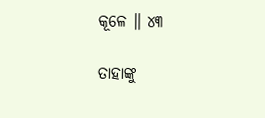କୂଳେ ॥ ୪୩

ତାହାଙ୍କୁ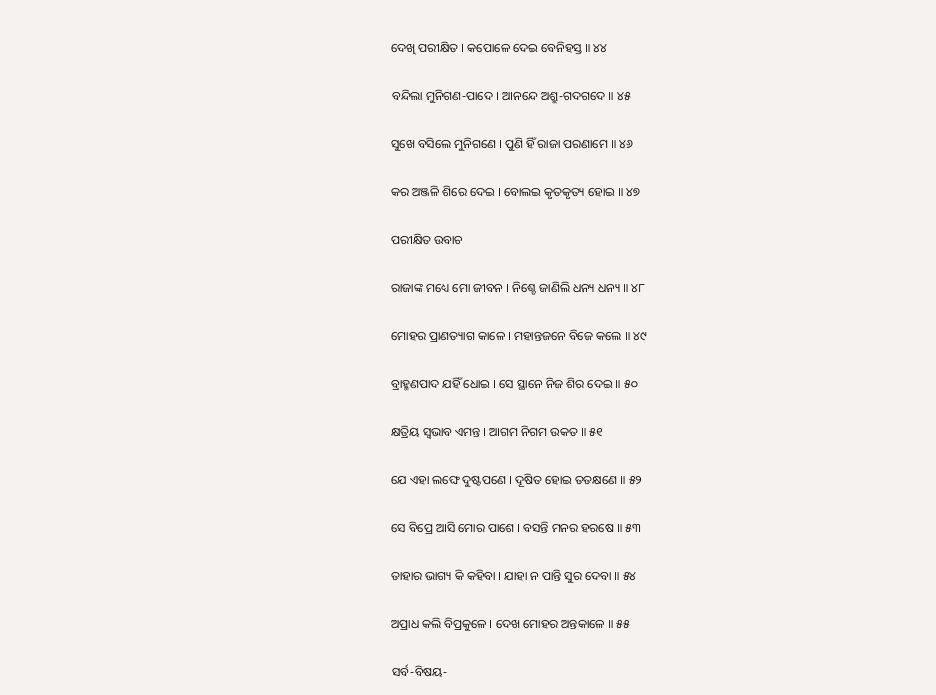ଦେଖି ପରୀକ୍ଷିତ । କପୋଳେ ଦେଇ ବେନିହସ୍ତ ॥ ୪୪

ବନ୍ଦିଲା ମୁନିଗଣ-ପାଦେ । ଆନନ୍ଦେ ଅଶ୍ରୁ-ଗଦଗଦେ ॥ ୪୫

ସୁଖେ ବସିଲେ ମୁନିଗଣେ । ପୁଣି ହିଁ ରାଜା ପରଣାମେ ॥ ୪୬

କର ଅଞ୍ଜଳି ଶିରେ ଦେଇ । ବୋଲଇ କୃତକୃତ୍ୟ ହୋଇ ॥ ୪୭

ପରୀକ୍ଷିତ ଉବାଚ

ରାଜାଙ୍କ ମଧ୍ୟେ ମୋ ଜୀବନ । ନିଶ୍ଚେ ଜାଣିଲି ଧନ୍ୟ ଧନ୍ୟ ॥ ୪୮

ମୋହର ପ୍ରାଣତ୍ୟାଗ କାଳେ । ମହାନ୍ତଜନେ ବିଜେ କଲେ ॥ ୪୯

ବ୍ରାହ୍ମଣପାଦ ଯହିଁ ଧୋଇ । ସେ ସ୍ଥାନେ ନିଜ ଶିର ଦେଇ ॥ ୫୦

କ୍ଷତ୍ରିୟ ସ୍ୱଭାବ ଏମନ୍ତ । ଆଗମ ନିଗମ ଉକତ ॥ ୫୧

ଯେ ଏହା ଲଙ୍ଘେ ଦୁଷ୍ଟପଣେ । ଦୂଷିତ ହୋଇ ତତକ୍ଷଣେ ॥ ୫୨

ସେ ବିପ୍ରେ ଆସି ମୋର ପାଶେ । ବସନ୍ତି ମନର ହରଷେ ॥ ୫୩

ତାହାର ଭାଗ୍ୟ କି କହିବା । ଯାହା ନ ପାନ୍ତି ସୁର ଦେବା ॥ ୫୪

ଅପ୍ରାଧ କଲି ବିପ୍ରକୁଳେ । ଦେଖ ମୋହର ଅନ୍ତକାଳେ ॥ ୫୫

ସର୍ବ-ବିଷୟ-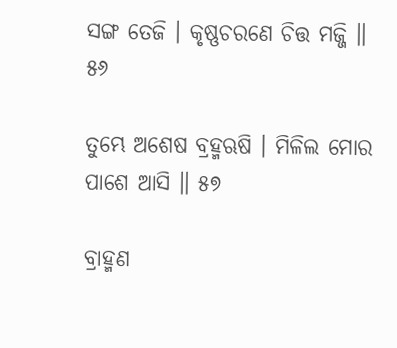ସଙ୍ଗ ତେଜି । କୃଷ୍ଣଚରଣେ ଚିତ୍ତ ମଜ୍ଜି ॥ ୫୬

ତୁମ୍ଭେ ଅଶେଷ ବ୍ରହ୍ମଋଷି । ମିଳିଲ ମୋର ପାଶେ ଆସି ॥ ୫୭

ବ୍ରାହ୍ମଣ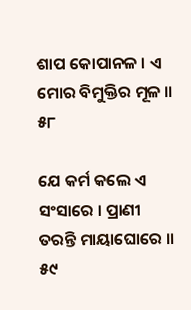ଶାପ କୋପାନଳ । ଏ ମୋର ବିମୁକ୍ତିର ମୂଳ ॥ ୫୮

ଯେ କର୍ମ କଲେ ଏ ସଂସାରେ । ପ୍ରାଣୀ ତରନ୍ତି ମାୟାଘୋରେ ॥ ୫୯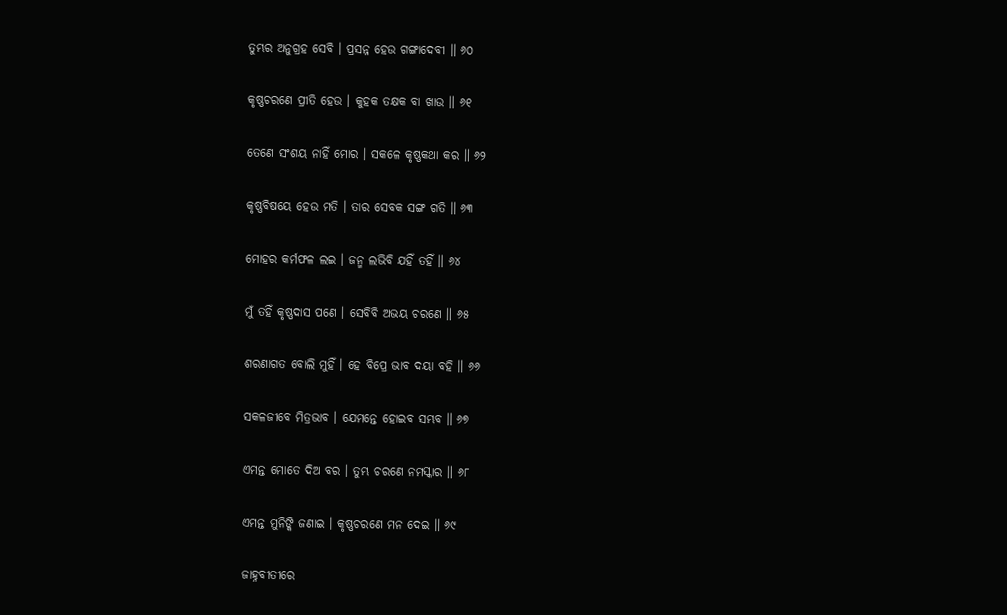ତୁମ୍ଭର ଅନୁଗ୍ରହ ସେବି । ପ୍ରସନ୍ନ ହେଉ ଗଙ୍ଗାଦେବୀ ॥ ୬୦

କୃଷ୍ଣଚରଣେ ପ୍ରୀତି ହେଉ । କୁହକ ତକ୍ଷକ ବା ଖାଉ ॥ ୬୧

ତେଣେ ସଂଶୟ ନାହିଁ ମୋର । ସକଳେ କୃଷ୍ଣକଥା କର ॥ ୬୨

କୃଷ୍ଣବିଷୟେ ହେଉ ମତି । ତାର ସେବକ ସଙ୍ଗ ଗତି ॥ ୬୩

ମୋହର କର୍ମଫଳ ଲଇ । ଜନ୍ମ ଲଭିବି ଯହିଁ ତହିଁ ॥ ୬୪

ମୁଁ ତହିଁ କୃଷ୍ଣଦାସ ପଣେ । ସେବିବି ଅଭୟ ଚରଣେ ॥ ୬୫

ଶରଣାଗତ ବୋଲି ମୁହିଁ । ହେ ବିପ୍ରେ ଭାବ ଦୟା ବହି ॥ ୬୬

ସକଳଜୀବେ ମିତ୍ରଭାବ । ଯେମନ୍ତେ ହୋଇବ ସମ୍ଭବ ॥ ୬୭

ଏମନ୍ତ ମୋତେ ଦିଅ ବର । ତୁମ୍ଭ ଚରଣେ ନମସ୍କାର ॥ ୬୮

ଏମନ୍ତ ମୁନିଙ୍କି ଜଣାଇ । କୃଷ୍ଣଚରଣେ ମନ ଦେଇ ॥ ୬୯

ଜାହ୍ନବୀତୀରେ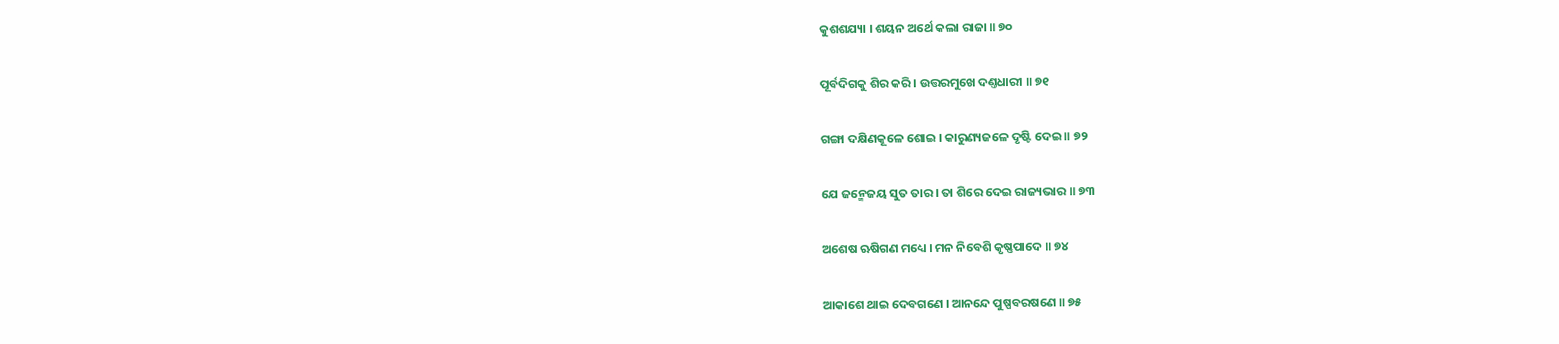କୁଶଶଯ୍ୟା । ଶୟନ ଅର୍ଥେ କଲା ରାଜା ॥ ୭୦

ପୂର୍ବଦିଗକୁ ଶିର କରି । ଉତ୍ତରମୁଖେ ଦଣ୍ତଧାରୀ ॥ ୭୧

ଗଙ୍ଗା ଦକ୍ଷିଣକୂଳେ ଶୋଇ । କାରୁଣ୍ୟଜଳେ ଦୃଷ୍ଟି ଦେଇ ॥ ୭୨

ଯେ ଜନ୍ମେଜୟ ସୁତ ତାର । ତା ଶିରେ ଦେଇ ରାଜ୍ୟଭାର ॥ ୭୩

ଅଶେଷ ଋଷିଗଣ ମଧ୍ୟେ । ମନ ନିବେଶି କୃଷ୍ଣପାଦେ ॥ ୭୪

ଆକାଶେ ଥାଇ ଦେବଗଣେ । ଆନନ୍ଦେ ପୁଷ୍ପବରଷଣେ ॥ ୭୫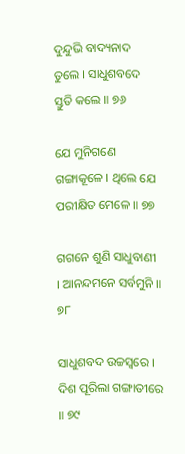ଦୁନ୍ଦୁଭି ବାଦ୍ୟନାଦ ତୁଲେ । ସାଧୁଶବଦେ ସ୍ତୁତି କଲେ ॥ ୭୬

ଯେ ମୁନିଗଣେ ଗଙ୍ଗାକୂଳେ । ଥିଲେ ଯେ ପରୀକ୍ଷିତ ମେଳେ ॥ ୭୭

ଗଗନେ ଶୁଣି ସାଧୁବାଣୀ । ଆନନ୍ଦମନେ ସର୍ବମୁନି ॥ ୭୮

ସାଧୁଶବଦ ଉଚ୍ଚସ୍ୱରେ । ଦିଶ ପୂରିଲା ଗଙ୍ଗାତୀରେ ॥ ୭୯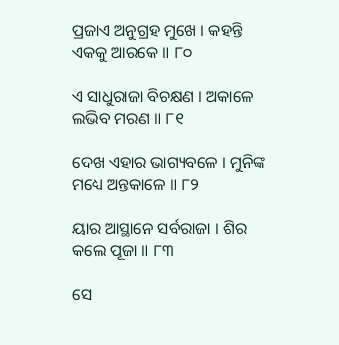ପ୍ରଜାଏ ଅନୁଗ୍ରହ ମୁଖେ । କହନ୍ତି ଏକକୁ ଆରକେ ॥ ୮୦

ଏ ସାଧୁରାଜା ବିଚକ୍ଷଣ । ଅକାଳେ ଲଭିବ ମରଣ ॥ ୮୧

ଦେଖ ଏହାର ଭାଗ୍ୟବଳେ । ମୁନିଙ୍କ ମଧ୍ୟେ ଅନ୍ତକାଳେ ॥ ୮୨

ୟାର ଆସ୍ଥାନେ ସର୍ବରାଜା । ଶିର କଲେ ପୂଜା ॥ ୮୩

ସେ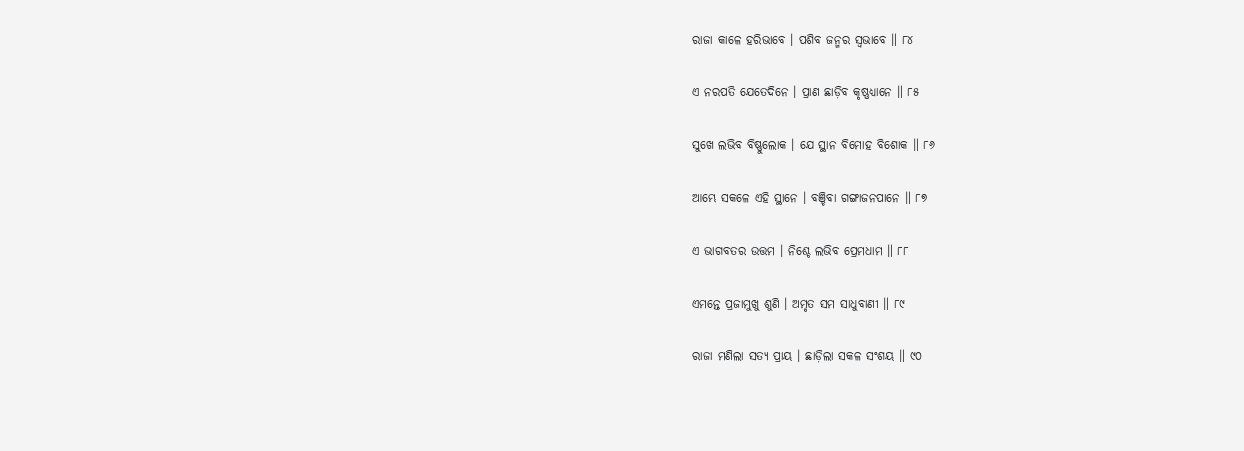ରାଜା କାଳେ ହରିଭାବେ । ପଶିବ ଜନ୍ମର ସ୍ୱଭାବେ ॥ ୮୪

ଏ ନରପତି ଯେତେଦିନେ । ପ୍ରାଣ ଛାଡ଼ିବ କୃଷ୍ଣଧ୍ୟାନେ ॥ ୮୫

ସୁଖେ ଲଭିବ ବିଷ୍ଣୁଲୋକ । ଯେ ସ୍ଥାନ ବିମୋହ ବିଶୋକ ॥ ୮୬

ଆମ୍ଭେ ସକଳେ ଏହି ସ୍ଥାନେ । ବଞ୍ଚିବା ଗଙ୍ଗାଜନପାନେ ॥ ୮୭

ଏ ଭାଗବତର ଉତ୍ତମ । ନିଶ୍ଚେ ଲଭିବ ପ୍ରେମଧାମ ॥ ୮୮

ଏମନ୍ତେ ପ୍ରଜାମୁଖୁ ଶୁଣି । ଅମୃତ ସମ ସାଧୁବାଣୀ ॥ ୮୯

ରାଜା ମଣିଲା ସତ୍ୟ ପ୍ରାୟ । ଛାଡ଼ିଲା ସକଳ ସଂଶୟ ॥ ୯୦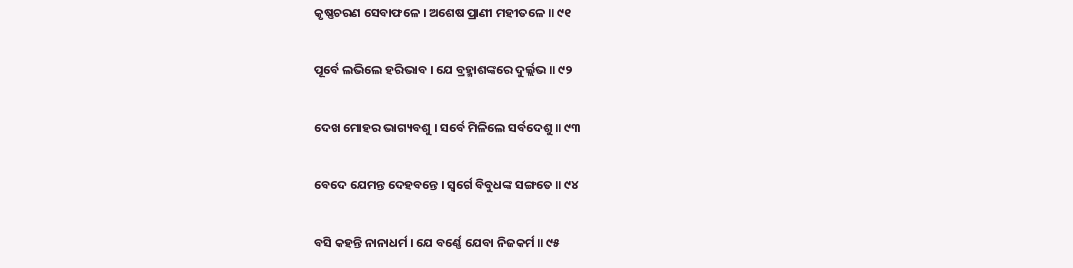କୃଷ୍ଣଚରଣ ସେବାଫଳେ । ଅଶେଷ ପ୍ରାଣୀ ମହୀତଳେ ॥ ୯୧

ପୂର୍ବେ ଲଭିଲେ ହରିଭାବ । ଯେ ବ୍ରହ୍ମାଶଙ୍କରେ ଦୁର୍ଲ୍ଲଭ ॥ ୯୨

ଦେଖ ମୋହର ଭାଗ୍ୟବଶୁ । ସର୍ବେ ମିଳିଲେ ସର୍ବଦେଶୁ ॥ ୯୩

ବେଦେ ଯେମନ୍ତ ଦେହବନ୍ତେ । ସ୍ୱର୍ଗେ ବିବୁଧଙ୍କ ସଙ୍ଗତେ ॥ ୯୪

ବସି କହନ୍ତି ନାନାଧର୍ମ । ଯେ ବର୍ଣ୍ଣେ ଯେବା ନିଜକର୍ମ ॥ ୯୫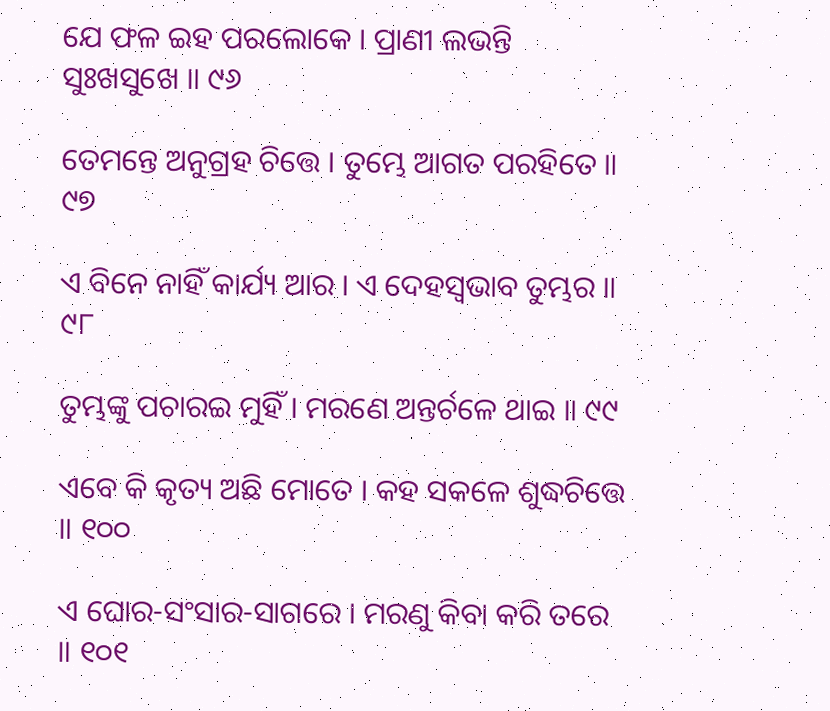ଯେ ଫଳ ଇହ ପରଲୋକେ । ପ୍ରାଣୀ ଲଭନ୍ତି ସୁଃଖସୁଖେ ॥ ୯୬

ତେମନ୍ତେ ଅନୁଗ୍ରହ ଚିତ୍ତେ । ତୁମ୍ଭେ ଆଗତ ପରହିତେ ॥ ୯୭

ଏ ବିନେ ନାହିଁ କାର୍ଯ୍ୟ ଆର । ଏ ଦେହସ୍ୱଭାବ ତୁମ୍ଭର ॥ ୯୮

ତୁମ୍ଭଙ୍କୁ ପଚାରଇ ମୁହିଁ । ମରଣେ ଅନ୍ତର୍ଚଳେ ଥାଇ ॥ ୯୯

ଏବେ କି କୃତ୍ୟ ଅଛି ମୋତେ । କହ ସକଳେ ଶୁଦ୍ଧଚିତ୍ତେ ॥ ୧୦୦

ଏ ଘୋର-ସଂସାର-ସାଗରେ । ମରଣୁ କିବା କରି ତରେ ॥ ୧୦୧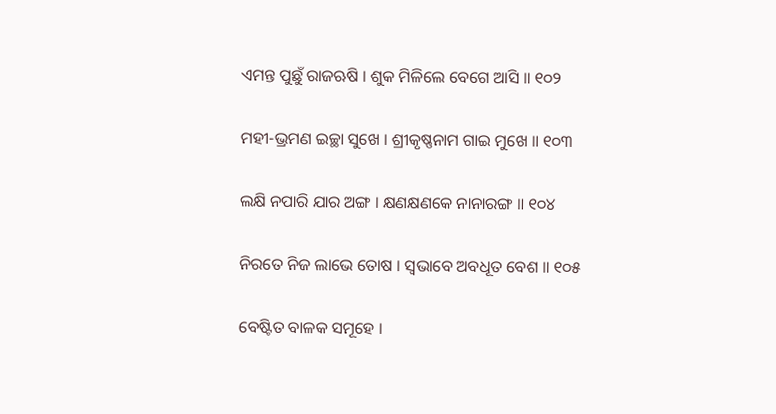ଏମନ୍ତ ପୁଛୁଁ ରାଜଋଷି । ଶୁକ ମିଳିଲେ ବେଗେ ଆସି ॥ ୧୦୨

ମହୀ-ଭ୍ରମଣ ଇଚ୍ଛା ସୁଖେ । ଶ୍ରୀକୃଷ୍ଣନାମ ଗାଇ ମୁଖେ ॥ ୧୦୩

ଲକ୍ଷି ନପାରି ଯାର ଅଙ୍ଗ । କ୍ଷଣକ୍ଷଣକେ ନାନାରଙ୍ଗ ॥ ୧୦୪

ନିରତେ ନିଜ ଲାଭେ ତୋଷ । ସ୍ୱଭାବେ ଅବଧୂତ ବେଶ ॥ ୧୦୫

ବେଷ୍ଟିତ ବାଳକ ସମୂହେ ।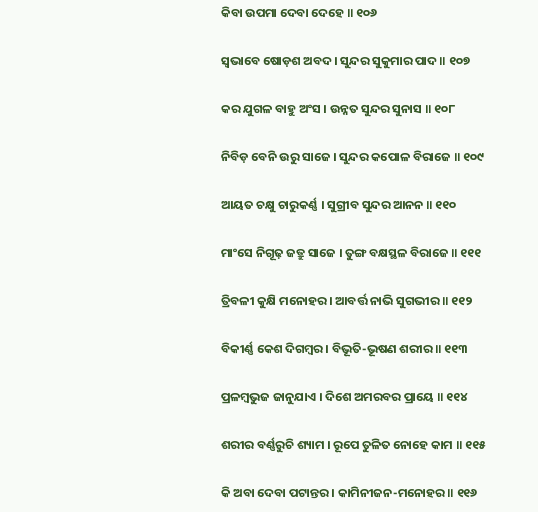କିବା ଉପମା ଦେବା ଦେହେ ॥ ୧୦୬

ସ୍ୱଭାବେ ଷୋଡ଼ଶ ଅବଦ । ସୁନ୍ଦର ସୁକୁମାର ପାଦ ॥ ୧୦୭

କର ଯୁଗଳ ବାହୁ ଅଂସ । ଉନ୍ନତ ସୁନ୍ଦର ସୁନାସ ॥ ୧୦୮

ନିବିଡ଼ ବେନି ଉରୁ ସାଜେ । ସୁନ୍ଦର କପୋଳ ବିରାଜେ ॥ ୧୦୯

ଆୟତ ଚକ୍ଷୁ ଚାରୁକର୍ଣ୍ଣ । ସୁଗ୍ରୀବ ସୁନ୍ଦର ଆନନ ॥ ୧୧୦

ମାଂସେ ନିଗୂଢ଼ ଜତ୍ରୁ ସାଜେ । ତୁଙ୍ଗ ବକ୍ଷସ୍ଥଳ ବିରାଜେ ॥ ୧୧୧

ତ୍ରିବଳୀ କୁକ୍ଷି ମନୋହର । ଆବର୍ତ୍ତ ନାଭି ସୁଗଭୀର ॥ ୧୧୨

ବିକୀର୍ଣ୍ଣ କେଶ ଦିଗମ୍ବର । ବିଭୂତି-ଭୂଷଣ ଶରୀର ॥ ୧୧୩

ପ୍ରଳମ୍ବଭୁଜ ଜାନୁଯାଏ । ଦିଶେ ଅମରବର ପ୍ରାୟେ ॥ ୧୧୪

ଶରୀର ବର୍ଣ୍ଣରୁଚି ଶ୍ୟାମ । ରୂପେ ତୁଳିତ ନୋହେ କାମ ॥ ୧୧୫

କି ଅବା ଦେବା ପଟାନ୍ତର । କାମିନୀଜନ-ମନୋହର ॥ ୧୧୬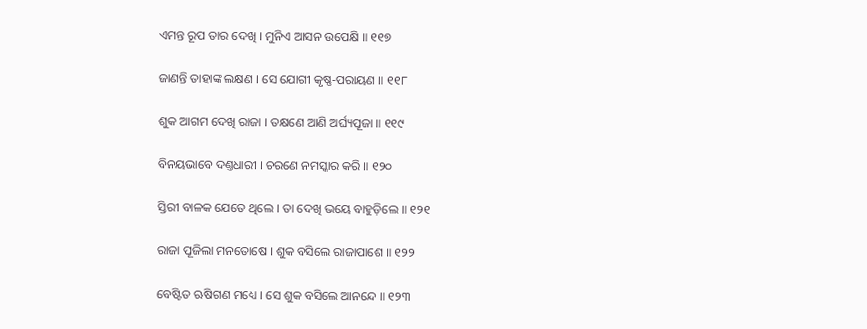ଏମନ୍ତ ରୂପ ତାର ଦେଖି । ମୁନିଏ ଆସନ ଉପେକ୍ଷି ॥ ୧୧୭

ଜାଣନ୍ତି ତାହାଙ୍କ ଲକ୍ଷଣ । ସେ ଯୋଗୀ କୃଷ୍ଣ-ପରାୟଣ ॥ ୧୧୮

ଶୁକ ଆଗମ ଦେଖି ରାଜା । ତକ୍ଷଣେ ଆଣି ଅର୍ଘ୍ୟପୂଜା ॥ ୧୧୯

ବିନୟଭାବେ ଦଣ୍ତଧାରୀ । ଚରଣେ ନମସ୍କାର କରି ॥ ୧୨୦

ସ୍ତିରୀ ବାଳକ ଯେତେ ଥିଲେ । ତା ଦେଖି ଭୟେ ବାହୁଡ଼ିଲେ ॥ ୧୨୧

ରାଜା ପୂଜିଲା ମନତୋଷେ । ଶୁକ ବସିଲେ ରାଜାପାଶେ ॥ ୧୨୨

ବେଷ୍ଟିତ ଋଷିଗଣ ମଧ୍ୟେ । ସେ ଶୁକ ବସିଲେ ଆନନ୍ଦେ ॥ ୧୨୩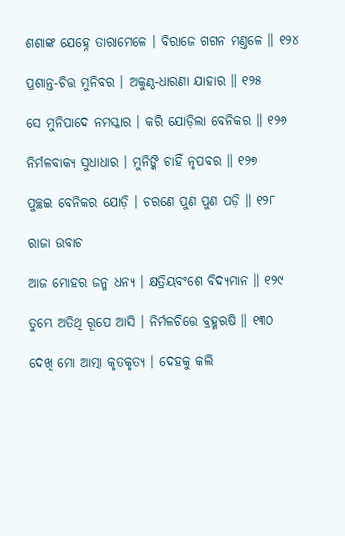ଶଶାଙ୍କ ଯେହ୍ନେ ତାରାମେଳେ । ବିରାଜେ ଗଗନ ମଣ୍ତଳେ ॥ ୧୨୪

ପ୍ରଶାନ୍ତ-ଚିତ୍ତ ମୁନିବର । ଅକୁଣ୍ଠ-ଧାରଣା ଯାହାର ॥ ୧୨୫

ସେ ମୁନିପାଦେ ନମସ୍କାର । କରି ଯୋଡ଼ିଲା ବେନିକର ॥ ୧୨୬

ନିର୍ମଳବାକ୍ୟ ସୁଧାଧାର । ମୁନିଙ୍କି ଚାହିଁ ନୃପବର ॥ ୧୨୭

ପୁଚ୍ଛଇ ବେନିକର ଯୋଡ଼ି । ଚରଣେ ପୁଣ ପୁଣ ପଡ଼ି ॥ ୧୨୮

ରାଜା ଉବାଚ

ଆଜ ମୋହର ଜନ୍ମ ଧନ୍ୟ । କ୍ଷତ୍ରିୟବଂଶେ ବିଦ୍ୟମାନ ॥ ୧୨୯

ତୁମ୍ଭେ ଅତିଥି ରୂପେ ଆସି । ନିର୍ମଳଚିତ୍ତେ ବ୍ରହ୍ମଋଷି ॥ ୧୩୦

ଦେଖି ମୋ ଆତ୍ମା କୃତକୃତ୍ୟ । ଦେହକୁ କଲି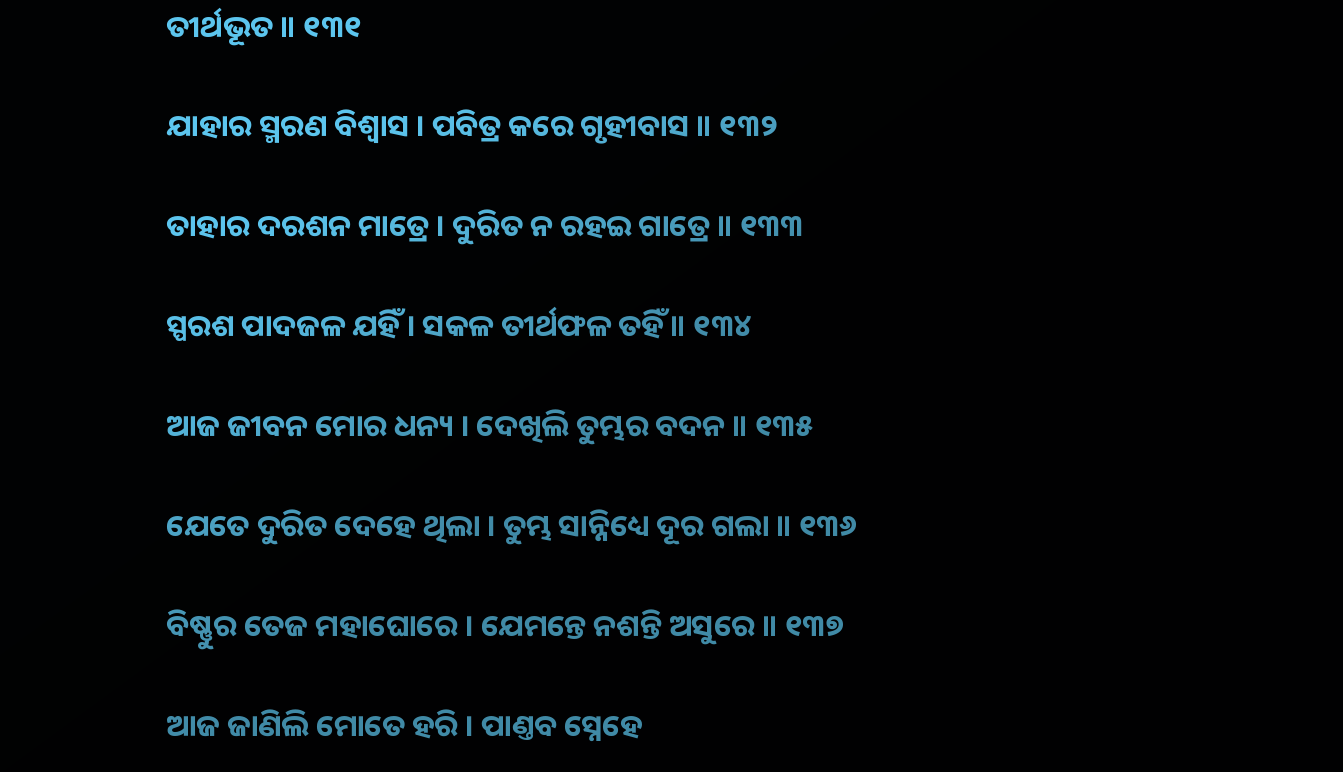ତୀର୍ଥଭୂତ ॥ ୧୩୧

ଯାହାର ସ୍ମରଣ ବିଶ୍ୱାସ । ପବିତ୍ର କରେ ଗୃହୀବାସ ॥ ୧୩୨

ତାହାର ଦରଶନ ମାତ୍ରେ । ଦୁରିତ ନ ରହଇ ଗାତ୍ରେ ॥ ୧୩୩

ସ୍ପରଶ ପାଦଜଳ ଯହିଁ । ସକଳ ତୀର୍ଥଫଳ ତହିଁ ॥ ୧୩୪

ଆଜ ଜୀବନ ମୋର ଧନ୍ୟ । ଦେଖିଲି ତୁମ୍ଭର ବଦନ ॥ ୧୩୫

ଯେତେ ଦୁରିତ ଦେହେ ଥିଲା । ତୁମ୍ଭ ସାନ୍ନିଧ୍ୟେ ଦୂର ଗଲା ॥ ୧୩୬

ବିଷ୍ଣୁର ତେଜ ମହାଘୋରେ । ଯେମନ୍ତେ ନଶନ୍ତି ଅସୁରେ ॥ ୧୩୭

ଆଜ ଜାଣିଲି ମୋତେ ହରି । ପାଣ୍ତବ ସ୍ନେହେ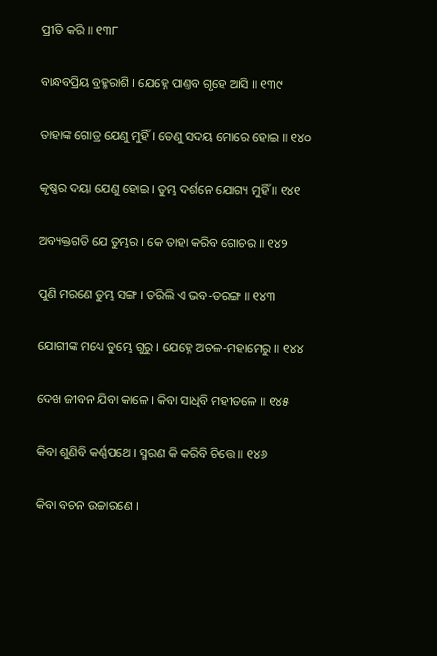ପ୍ରୀତି କରି ॥ ୧୩୮

ବାନ୍ଧବପ୍ରିୟ ବ୍ରହ୍ମରାଶି । ଯେହ୍ନେ ପାଣ୍ତବ ଗୃହେ ଆସି ॥ ୧୩୯

ତାହାଙ୍କ ଗୋତ୍ର ଯେଣୁ ମୁହିଁ । ତେଣୁ ସଦୟ ମୋରେ ହୋଇ ॥ ୧୪୦

କୃଷ୍ଣର ଦୟା ଯେଣୁ ହୋଇ । ତୁମ୍ଭ ଦର୍ଶନେ ଯୋଗ୍ୟ ମୁହିଁ ॥ ୧୪୧

ଅବ୍ୟକ୍ତଗତି ଯେ ତୁମ୍ଭର । କେ ତାହା କରିବ ଗୋଚର ॥ ୧୪୨

ପୁଣି ମରଣେ ତୁମ୍ଭ ସଙ୍ଗ । ତରିଲି ଏ ଭବ-ତରଙ୍ଗ ॥ ୧୪୩

ଯୋଗୀଙ୍କ ମଧ୍ୟେ ତୁମ୍ଭେ ଗୁରୁ । ଯେହ୍ନେ ଅଚଳ-ମହାମେରୁ ॥ ୧୪୪

ଦେଖ ଜୀବନ ଯିବା କାଳେ । କିବା ସାଧିବି ମହୀତଳେ ॥ ୧୪୫

କିବା ଶୁଣିବି କର୍ଣ୍ଣପଥେ । ସ୍ମରଣ କି କରିବି ଚିତ୍ତେ ॥ ୧୪୬

କିବା ବଚନ ଉଚ୍ଚାରଣେ ।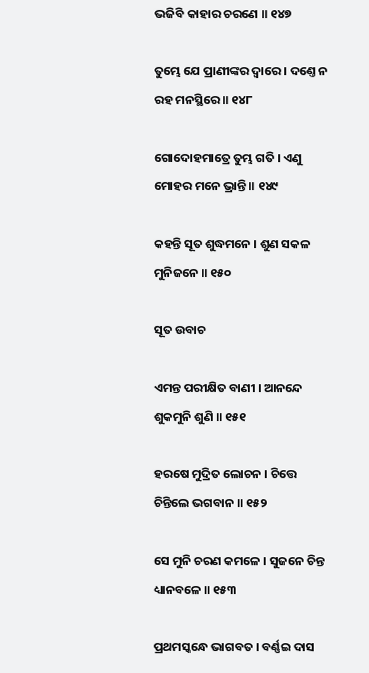ଭଜିବି କାହାର ଚରଣେ ॥ ୧୪୭

ତୁମ୍ଭେ ଯେ ପ୍ରାଣୀଙ୍କର ଦ୍ୱାରେ । ଦଣ୍ତେ ନ ରହ ମନସ୍ଥିରେ ॥ ୧୪୮

ଗୋଦୋହମାତ୍ରେ ତୁମ୍ଭ ଗତି । ଏଣୁ ମୋହର ମନେ ଭ୍ରାନ୍ତି ॥ ୧୪୯

କହନ୍ତି ସୂତ ଶୁଦ୍ଧମନେ । ଶୁଣ ସକଳ ମୁନିଜନେ ॥ ୧୫୦

ସୂତ ଉବାଚ

ଏମନ୍ତ ପରୀକ୍ଷିତ ବାଣୀ । ଆନନ୍ଦେ ଶୁକମୁନି ଶୁଣି ॥ ୧୫୧

ହରଷେ ମୁଦ୍ରିତ ଲୋଚନ । ଚିତ୍ତେ ଚିନ୍ତିଲେ ଭଗବାନ ॥ ୧୫୨

ସେ ମୁନି ଚରଣ କମଳେ । ସୁଜନେ ଚିନ୍ତ ଧ୍ୟାନବଳେ ॥ ୧୫୩

ପ୍ରଥମସ୍କନ୍ଧେ ଭାଗବତ । ବର୍ଣ୍ଣଇ ଦାସ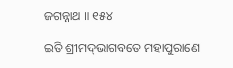ଜଗନ୍ନାଥ ॥ ୧୫୪

ଇତି ଶ୍ରୀମଦ୍‌ଭାଗବତେ ମହାପୁରାଣେ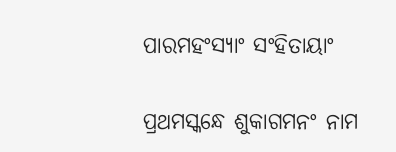ପାରମହଂସ୍ୟାଂ ସଂହିତାୟାଂ

ପ୍ରଥମସ୍କନ୍ଧେ ଶୁକାଗମନଂ ନାମ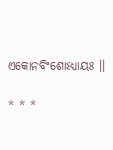ଏକୋନବିଂଶୋଽଧ୍ୟାୟଃ ।।

* * *